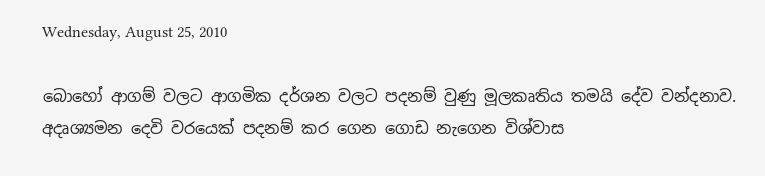Wednesday, August 25, 2010

බොහෝ ආගම් වලට ආගමික දර්ශන වලට පදනම් වුණු මූලකෘතිය තමයි දේව වන්දනාව. අදෘශ්‍යමන දෙවි වරයෙක් පදනම් කර ගෙන ගොඩ නැගෙන විශ්වාස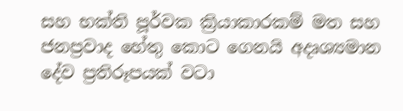සහ භක්ති පූර්වක ක්‍රියාකාරකම් මත සහ ජනප්‍රවාද හේතු කොට ගෙනයි අදෘශ්‍යමාන දේව ප්‍රතිරූපයක් වටා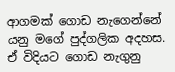ආගමක් ගොඩ නැගෙන්නේ යනු මගේ පුද්ගලික අදහස. ඒ විදියට ගොඩ නැගුනු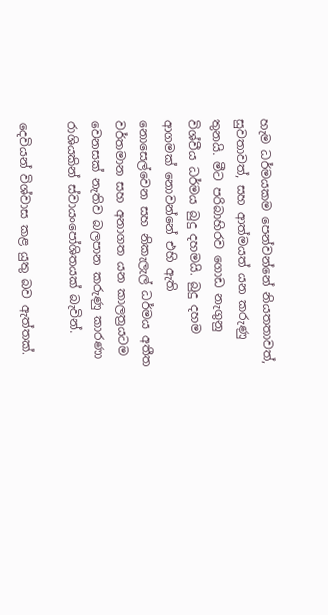හැම ධර්මයකම පෙන්වන්නේ නියතතාවත්, සුවතාවත්, සහ ආත්මයත් යන කරුණු තුනයි. මීට පරිබාහිරව ගොඩ නැගුනු විශ්වීය ධර්මය බුදු දහමයි. බුදු දහම ආගමක් නොවන්නේ එහි ඇති නොසෙල්වෙන සහ නිකැලැල් ධර්මය අතීත වර්තමාන සහ අනාගත යන කාලත්‍රයටම වෙනසක් නැතිව බලපාන කරුණු කාරණා රාශියකින් ස්වායංපෝශිතයක් බැවින්.

දෙවියන් විශ්වාස කළ යුතු බව ඇත්තක්.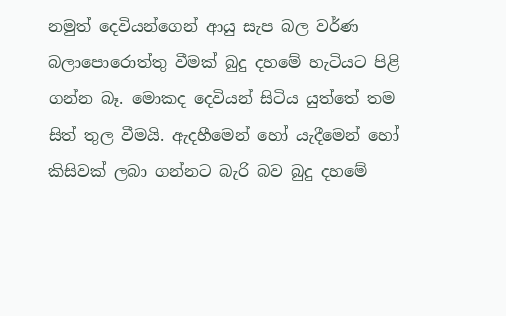නමුත් දෙවියන්ගෙන් ආයු සැප බල වර්ණ බලාපොරොත්තු වීමක් බුදු දහමේ හැටියට පිළි ගන්න බෑ. මොකද දෙවියන් සිටිය යුත්තේ තම සිත් තුල වීමයි. ඇදහීමෙන් හෝ යැදීමෙන් හෝ කිසිවක් ලබා ගන්නට බැරි බව බුදු දහමේ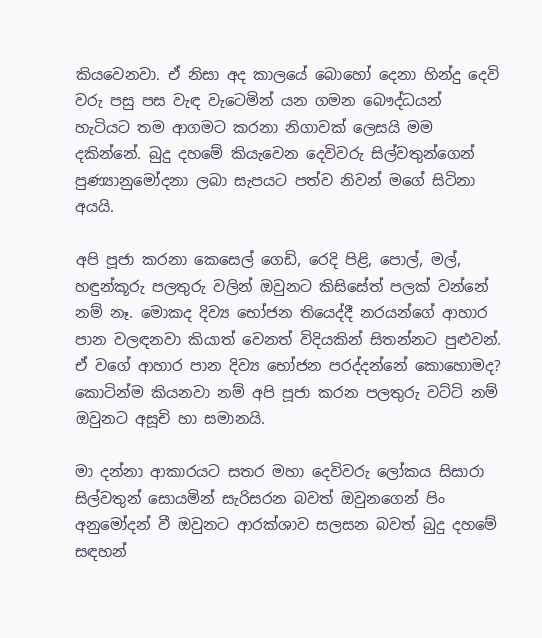කියවෙනවා. ඒ නිසා අද කාලයේ බොහෝ දෙනා හින්දු දෙවි වරු පසු පස වැඳ වැටෙමින් යන ගමන බෞද්ධයන් හැටියට තම ආගමට කරනා නිගාවක් ලෙසයි මම දකින්නේ. බුදු දහමේ කියැවෙන දෙවිවරු සිල්වතුන්ගෙන් පුණ්‍යානුමෝදනා ලබා සැපයට පත්ව නිවන් මගේ සිටිනා අයයි.

අපි පූජා කරනා කෙසෙල් ගෙඩි, රෙදි පිළි, පොල්, මල්, හඳුන්කූරු පලතුරු වලින් ඔවුනට කිසිසේත් පලක් වන්නේ නම් නෑ. මොකද දිව්‍ය භෝජන තියෙද්දී නරයන්ගේ ආහාර පාන වලඳනවා කියාත් වෙනත් විදියකින් සිතන්නට පුළුවන්. ඒ වගේ ආහාර පාන දිව්‍ය භෝජන පරද්දන්නේ කොහොමද? කොටින්ම කියනවා නම් අපි පූජා කරන පලතුරු වට්ටි නම් ඔවුනට අසූචි හා සමානයි.

මා දන්නා ආකාරයට සතර මහා දෙවිවරු ලෝකය සිසාරා සිල්වතුන් සොයමින් සැරිසරන බවත් ඔවුනගෙන් පිං අනුමෝදන් වී ඔවුනට ආරක්ශාව සලසන බවත් බුදු දහමේ සඳහන්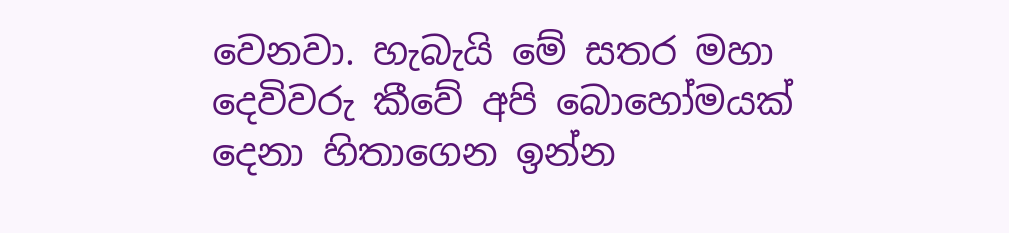වෙනවා. හැබැයි මේ සතර මහා දෙවිවරු කීවේ අපි බොහෝමයක් දෙනා හිතාගෙන ඉන්න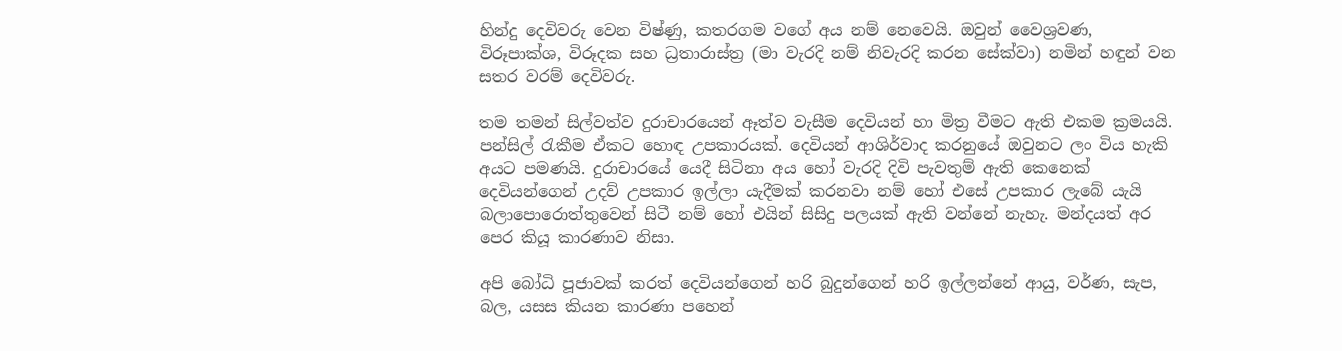හින්දු දෙවිවරු වෙන විෂ්ණු, කතරගම වගේ අය නම් නෙවෙයි. ඔවුන් වෛශ්‍රවණ, විරූපාක්ශ, විරූදක සහ ධ්‍රතාරාස්ත්‍ර (මා වැරදි නම් නිවැරදි කරන සේක්වා) නමින් හඳුන් වන සතර වරම් දෙවිවරු.

තම තමන් සිල්වත්ව දුරාචාරයෙන් ඈත්ව වැසීම දෙවියන් හා මිත්‍ර වීමට ඇති එකම ක්‍රමයයි. පන්සිල් රැකීම ඒකට හොඳ උපකාරයක්. දෙවියන් ආශිර්වාද කරනුයේ ඔවුනට ලං විය හැකි අයට පමණයි. දුරාචාරයේ යෙදී සිටිනා අය හෝ වැරදි දිවි පැවතුම් ඇති කෙනෙක් දෙවියන්ගෙන් උදව් උපකාර ඉල්ලා යැදීමක් කරනවා නම් හෝ එසේ උපකාර ලැබේ යැයි බලාපොරොත්තුවෙන් සිටී නම් හෝ එයින් සිසිදු පලයක් ඇති වන්නේ නැහැ. මන්දයත් අර පෙර කියූ කාරණාව නිසා.

අපි බෝධි පූජාවක් කරත් දෙවියන්ගෙන් හරි බුදුන්ගෙන් හරි ඉල්ලන්නේ ආයු, වර්ණ, සැප, බල, යසස කියන කාරණා පහෙන්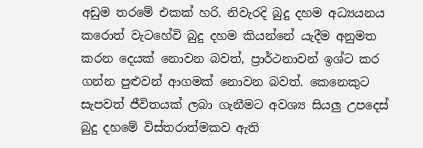අඩුම තරමේ එකක් හරි. නිවැරදි බුදු දහම අධ්‍යයනය කරොත් වැටහේවි බුදු දහම කියන්නේ යැදීම අනුමත කරන දෙයක් නොවන බවත්, ප්‍රාර්ථනාවන් ඉශ්ට කර ගන්න පුළුවන් ආගමක් නොවන බවත්. කෙනෙකුට සැපවත් ජීවිතයක් ලබා ගැනීමට අවශ්‍ය සියලු උපදෙස් බුදු දහමේ විස්තරාත්මකව ඇති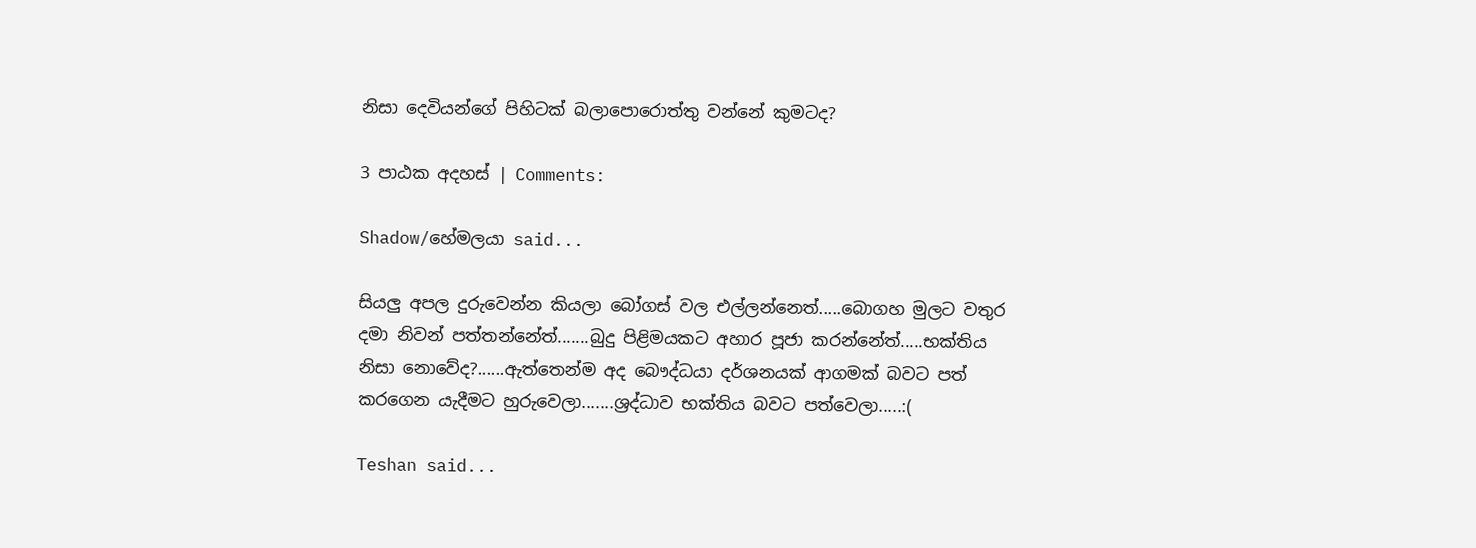නිසා දෙවියන්ගේ පිහිටක් බලාපොරොත්තු වන්නේ කුමටද?

3 පාඨක අදහස් | Comments:

Shadow/හේමලයා said...

සියලු අපල දුරුවෙන්න කියලා බෝගස් වල එල්ලන්නෙත්.....බොගහ මුලට වතුර දමා නිවන් පත්තන්නේත්.......බුදු පිළිමයකට අහාර පූජා කරන්නේත්.....භක්තිය නිසා නොවේද?......ඇත්තෙන්ම අද බෞද්ධයා දර්ශනයක් ආගමක් බවට පත් කරගෙන යැදීමට හුරුවෙලා.......ශ්‍රද්ධාව භක්තිය බවට පත්වෙලා.....:(

Teshan said...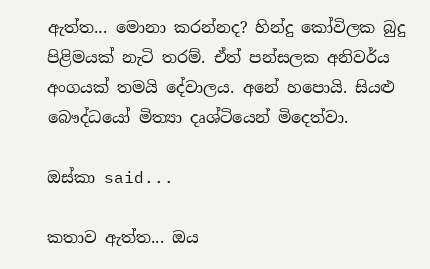ඇත්ත... මොනා කරන්නද? හින්දු කෝවිලක බුදු පිළිමයක් නැටි තරම්. ඒත් පන්සලක අනිවර්ය අංගයක් තමයි දේවාලය. අනේ හපොයි. සියළු බෞද්ධයෝ මිත්‍යා දෘශ්ටියෙන් මිදෙත්වා.

ඔස්කා said...

කතාව ඇත්ත... ඔය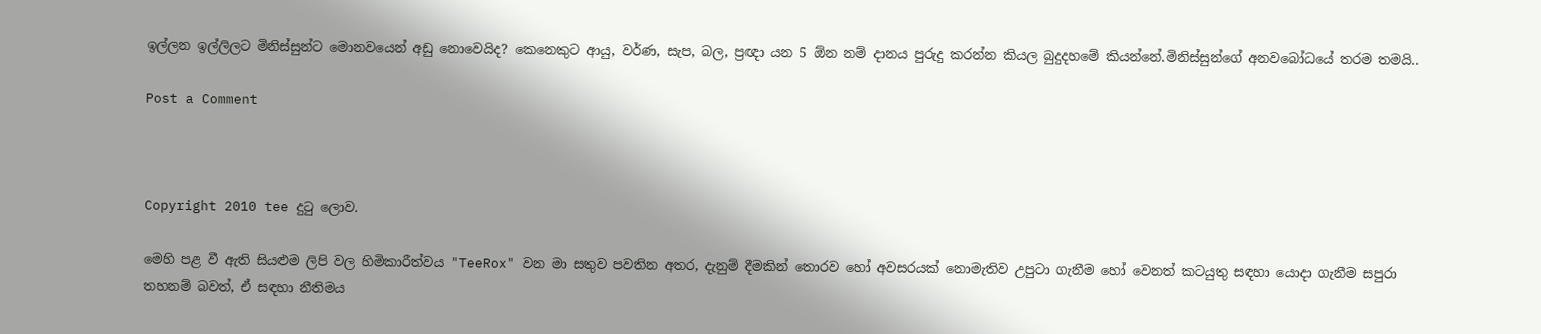ඉල්ලන ඉල්ලිලට මිනිස්සුන්ට මොනවයෙන් අඩු නොවෙයිද? කෙනෙකුට ආයු, වර්ණ, සැප, බල, ප්‍රඥා යන 5 ඕන නම් දානය පුරුදු කරන්න කියල බුදුදහමේ කියන්නේ.මිනිස්සුන්ගේ අනවබෝධයේ තරම තමයි..

Post a Comment



Copyright 2010 tee දුටු ලොව.

මෙහි පළ වී ඇති සියළුම ලිපි වල හිමිකාරීත්වය "TeeRox" වන මා සතුව පවතින අතර, දැනුම් දීමකින් තොරව හෝ අවසරයක් නොමැතිව උපුටා ගැනීම හෝ වෙනත් කටයුතු සඳහා යොදා ගැනීම සපුරා තහනම් බවත්, ඒ සඳහා නීතිමය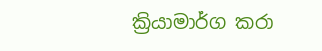ක්‍රියාමාර්ග කරා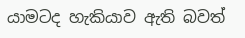යාමටද හැකියාව ඇති බවත්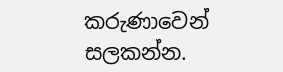කරුණාවෙන් සලකන්න.